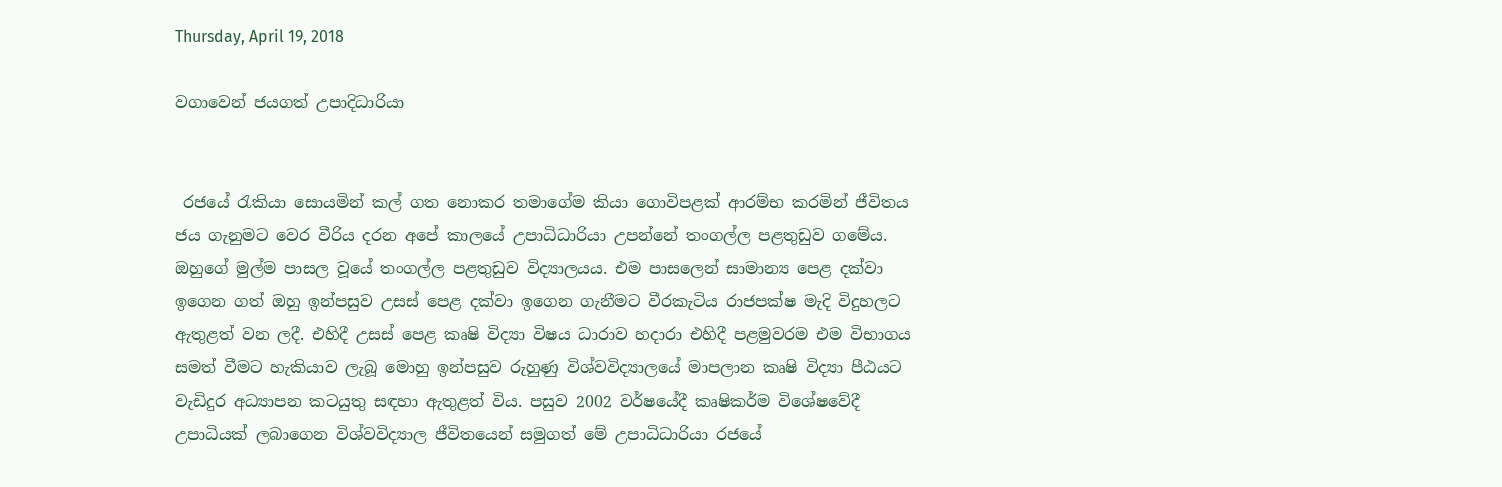Thursday, April 19, 2018

වගාවෙන් ජයගත් උපාදිධාරියා


 රජයේ රැකියා සොයමින් කල් ගත නොකර තමාගේම කියා ගොවිපළක් ආරම්භ කරමින් ජීවිතය ජය ගැනුමට වෙර වීරිය දරන අපේ කාලයේ උපාධිධාරියා උපන්නේ තංගල්ල පළතුඩුව ගමේය. ඔහුගේ මුල්ම පාසල වූයේ තංගල්ල පළතුඩුව විද්‍යාලයය. එම පාසලෙන් සාමාන්‍ය පෙළ දක්වා ඉගෙන ගත් ඔහු ඉන්පසුව උසස් පෙළ දක්වා ඉගෙන ගැනීමට වීරකැටිය රාජපක්ෂ මැදි විදුහලට ඇතුළත් වන ලදී. එහිදී උසස් පෙළ කෘෂි විද්‍යා විෂය ධාරාව හදාරා එහිදී පළමුවරම එම විභාගය සමත් වීමට හැකියාව ලැබූ මොහු ඉන්පසුව රුහුණු විශ්වවිද්‍යාලයේ මාපලාන කෘෂි විද්‍යා පීඨයට වැඩිදුර අධ්‍යාපන කටයුතු සඳහා ඇතුළත් විය. පසුව 2002 වර්ෂයේදී කෘෂිකර්ම විශේෂවේදී උපාධියක් ලබාගෙන විශ්වවිද්‍යාල ජීවිතයෙන් සමුගත් මේ උපාධිධාරියා රජයේ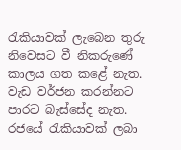රැකියාවක් ලැබෙන තුරු නිවෙසට වී නිකරුණේ කාලය ගත කළේ නැත. වැඩ වර්ජන කරන්නට පාරට බැස්සේද නැත. රජයේ රැකියාවක් ලබා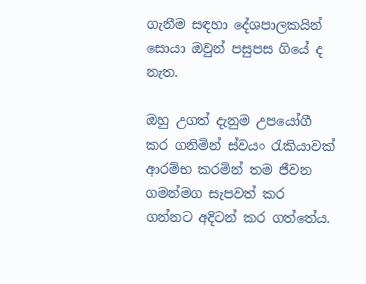ගැනීම සඳහා දේශපාලකයින් සොයා ඔවුන් පසුපස ගියේ ද නැත.

ඔහු උගත් දැනුම උපයෝගී කර ගනිමින් ස්වයං රැකියාවක් ආරම්භ කරමින් තම ජීවන ගමන්මග සැපවත් කර ගන්නට අදිටන් කර ගත්තේය.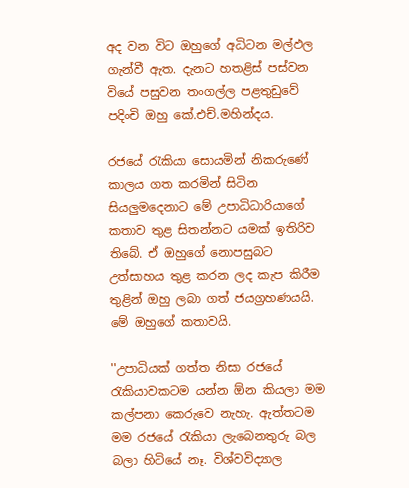අද වන විට ඔහුගේ අධිටන මල්ඵල ගැන්වී ඇත. දැනට හතළිස් පස්වන වියේ පසුවන තංගල්ල පළතුඩුවේ පදිංචි ඔහු කේ.එච්.මහින්දය.

රජයේ රැකියා සොයමින් නිකරුණේ කාලය ගත කරමින් සිටින සියලුමදෙනාට මේ උපාධිධාරියාගේ කතාව තුළ සිතන්නට යමක් ඉතිරිව තිබේ. ඒ ඔහුගේ නොපසුබට උත්සාහය තුළ කරන ලද කැප කිරීම තුළින් ඔහු ලබා ගත් ජයග්‍රහණයයි. මේ ඔහුගේ කතාවයි.

''උපාධියක් ගත්ත නිසා රජයේ රැකියාවකටම යන්න ඕන කියලා මම කල්පනා කෙරුවෙ නැහැ. ඇත්තටම මම රජයේ රැකියා ලැබෙනතුරු බල බලා හිටියේ නෑ. විශ්වවිද්‍යාල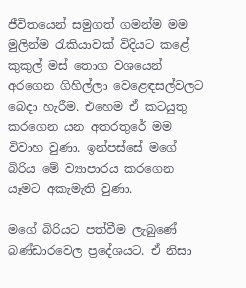ජීවිතයෙන් සමුගත් ගමන්ම මම මුලින්ම රැකියාවක් විදියට කළේ කුකුල් මස් තොග වශයෙන් අරගෙන ගිහිල්ලා වෙළෙඳසල්වලට බෙදා හැරීම. එහෙම ඒ කටයුතු කරගෙන යන අතරතුරේ මම විවාහ වුණා. ඉන්පස්සේ මගේ බිරිය මේ ව්‍යාපාරය කරගෙන යෑමට අකැමැති වුණා.

මගේ බිරියට පත්වීම ලැබුණේ බණ්ඩාරවෙල ප්‍රදේශයට. ඒ නිසා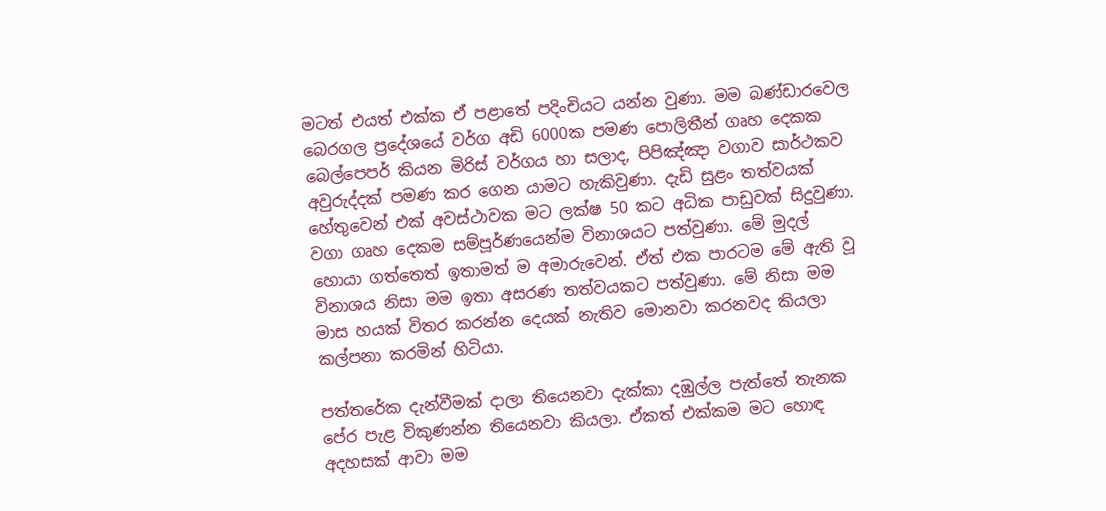මටත් එයත් එක්ක ඒ පළාතේ පදිංචියට යන්න වුණා. මම බණ්ඩාර‍වෙල බෙරගල ප්‍රදේශයේ වර්ග අඩි 6000ක පමණ පොලිතීන් ගෘහ දෙකක බෙල්පෙපර් කියන මිරිස් වර්ගය හා සලාද, පිපිඤ්ඤා වගාව සාර්ථකව අවුරුද්දක් පමණ කර ගෙන යාමට හැකිවුණා. දැඩි සුළං තත්වයක් හේතුවෙන් එක් අවස්ථාවක මට ලක්ෂ 50 කට අධික පාඩුවක් සිදුවුණා. වගා ගෘහ දෙකම සම්පූර්ණයෙන්ම විනාශයට පත්වුණා. මේ මුදල් හොයා ගත්තෙත් ඉතාමත් ම අමාරුවෙන්. ඒත් එක පාරටම මේ ඇති වූ විනාශය නිසා මම ඉතා අසරණ තත්වයකට පත්වුණා. මේ නිසා මම මාස හයක් විතර කරන්න දෙයක් නැතිව මොනවා කරනවද කියලා කල්පනා කරමින් හිටියා.

පත්තරේක දැන්වීමක් දාලා තියෙනවා දැක්කා දඹුල්ල පැත්තේ තැනක පේර පැළ විකුණන්න තියෙනවා කියලා. ඒකත් එක්කම මට හොඳ අදහසක් ආවා මම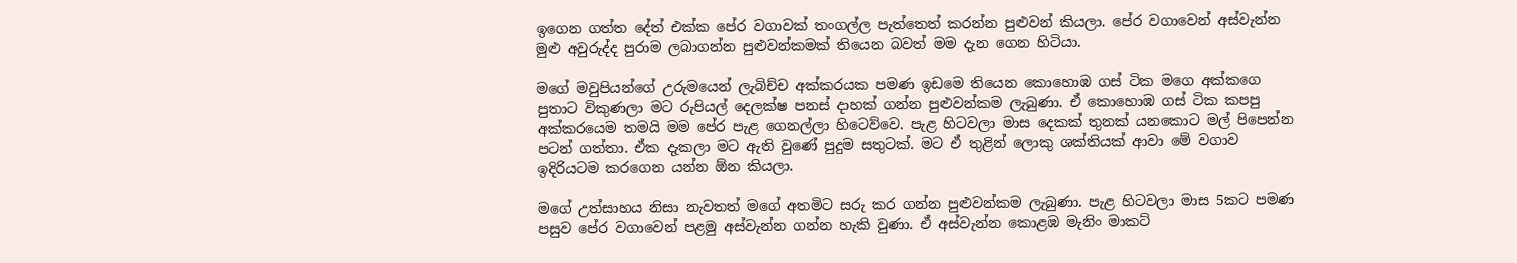ඉගෙන ගත්ත දේත් එක්ක පේර වගාවක් තංගල්ල පැත්තෙත් කරන්න පුළුවන් කියලා. පේර වගාවෙන් අස්වැන්න මුළු අවුරුද්ද පුරාම ලබාගන්න පුළුවන්කමක් තියෙන බවත් මම දැන ගෙන හිටියා.

මගේ මවුපියන්ගේ උරුමයෙන් ලැබිච්ච අක්කරයක පමණ ඉඩමෙ තියෙන කොහොඹ ගස් ටික මගෙ අක්කගෙ පුතාට විකුණලා මට රුපියල් දෙලක්ෂ පනස් දාහක් ගන්න පුළුවන්කම ලැබුණා. ඒ කොහොඹ ගස් ටික කපපු අක්කරයෙම තමයි මම පේර පැළ ගෙනල්ලා හිටෙව්වෙ. පැළ හිටවලා මාස දෙකක් තුනක් යනකොට මල් පිපෙන්න පටන් ගත්තා. ඒක දැකලා මට ඇති වුණේ පුදුම සතුටක්. මට ඒ තුළින් ලොකු ශක්තියක් ආවා මේ වගාව ඉදිරියටම කරගෙන යන්න ඕන කියලා.

මගේ උත්සාහය නිසා නැවතත් මගේ අතමිට සරු කර ගන්න පුළුවන්කම ලැබුණා. පැළ හිටවලා මාස 5කට පමණ පසුව පේර වගාවෙන් පළමු අස්වැන්න ගන්න හැකි වුණා. ඒ අස්වැන්න කොළඹ මැනිං මාකට්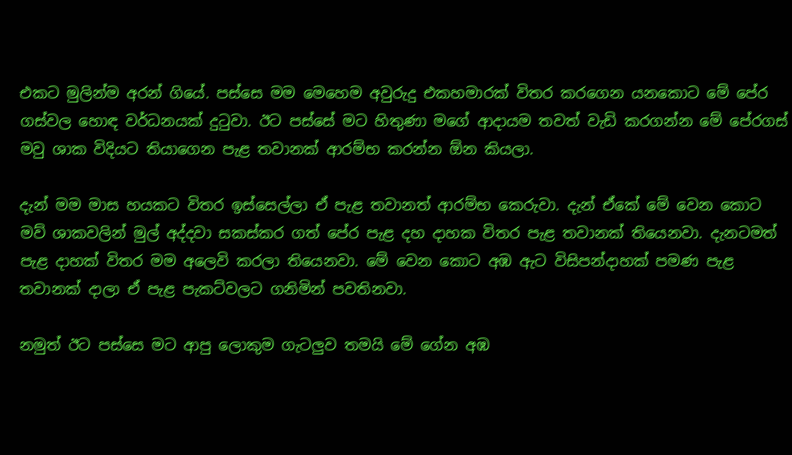එකට මුලින්ම අරන් ගියේ. පස්සෙ මම මෙහෙම අවුරුදු එකහමාරක් විතර කරගෙන යනකොට මේ පේර ගස්වල හොඳ වර්ධනයක් දුටුවා. ඊට පස්සේ මට හිතුණා මගේ ආදායම තවත් වැඩි කරගන්න මේ පේරගස් මවු ශාක විදියට තියාගෙන පැළ තවානක් ආරම්භ කරන්න ඕන කියලා.

දැන් මම මාස හයකට විතර ඉස්සෙල්ලා ඒ පැළ තවානත් ආරම්භ කෙරුවා. දැන් ඒකේ මේ වෙන කොට මව් ශාකවලින් මුල් අද්දවා සකස්කර ගත් පේර පැළ දහ දාහක විතර පැළ තවානක් තියෙනවා. දැනටමත් පැළ දාහක් විතර මම අලෙවි කරලා තියෙනවා. මේ වෙන කොට අඹ ඇට විසිපන්දාහක් පමණ පැළ තවානක් දාලා ඒ පැළ පැකට්වලට ගනිමින් පවතිනවා.

නමුත් ඊට පස්සෙ මට ආපු ලොකුම ගැටලුව තමයි මේ ගේන අඹ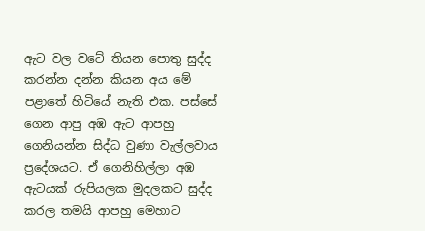ඇට වල වටේ තියන පොතු සුද්ද කරන්න දන්න කියන අය මේ පළාතේ හිටියේ නැති එක. පස්සේ ගෙන ආපු අඹ ඇට ආපහු ගෙනියන්න සිද්ධ වුණා වැල්ලවාය ප්‍රදේශයට. ඒ ගෙනිහිල්ලා අඹ ඇටයක් රුපියලක මුදලකට සුද්ද කරල තමයි ආපහු මෙහාට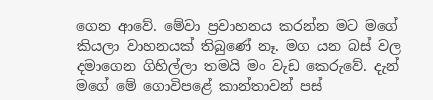ගෙන ආවේ. මේවා ප්‍රවාහනය කරන්න මට මගේ කියලා වාහනයක් තිබුණේ නෑ. මග යන බස් වල දමාගෙන ගිහිල්ලා තමයි මං වැඩ කෙරුවේ. දැන් මගේ මේ ගොවිපළේ කාන්තාවන් පස්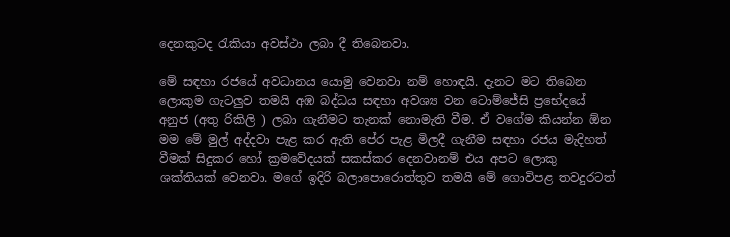දෙනකුටද රැකියා අවස්ථා ලබා දී තිබෙනවා.

මේ සඳහා රජයේ අවධානය යොමු වෙනවා නම් හොඳයි. දැනට මට තිබෙන ලොකුම ගැටලුව තමයි අඹ බද්ධය සඳහා අවශ්‍ය වන ටොම්ජේසි ප්‍රභේදයේ අනුජ (අතු රිකිලි ) ලබා ගැනීමට තැනක් නොමැති වීම. ඒ වගේම කියන්න ඕන මම මේ මුල් අද්දවා පැළ කර ඇති පේර පැළ මිලදී ගැනීම සඳහා රජය මැදිහත් වීමක් සිදුකර හෝ ක්‍රමවේදයක් සකස්කර දෙනවානම් එය අපට ලොකු ශක්තියක් වෙනවා. මගේ ඉදිරි බලාපොරොත්තුව තමයි මේ ගොවිපළ තවදුරටත්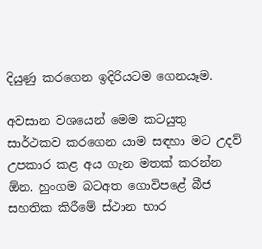දියුණු කරගෙන ඉදිරියටම ගෙනයෑම.

අවසාන වශයෙන් මෙම කටයුතු සාර්ථකව කරගෙන යාම සඳහා මට උදව් උපකාර කළ අය ගැන මතක් කරන්න ඕන. හුංගම බටඅත ගොවිපළේ බීජ සහතික කිරීමේ ස්ථාන භාර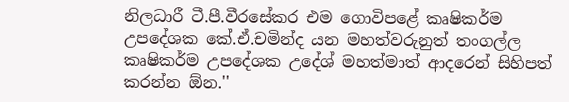නිලධාරී ටී.පී.වීරසේකර එම ගොවිපළේ කෘෂිකර්ම උපදේශක කේ.ඒ.චමින්ද යන මහත්වරුනුත් තංගල්ල කෘෂිකර්ම උපදේශක උදේශ් මහත්මාත් ආදරෙන් සිහිපත් කරන්න ඕන.''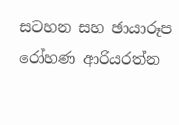සටහන සහ ඡායාරූප
රෝහණ ආරියරත්න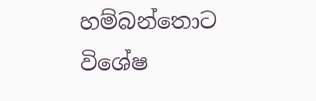හම්බන්තොට විශේෂ